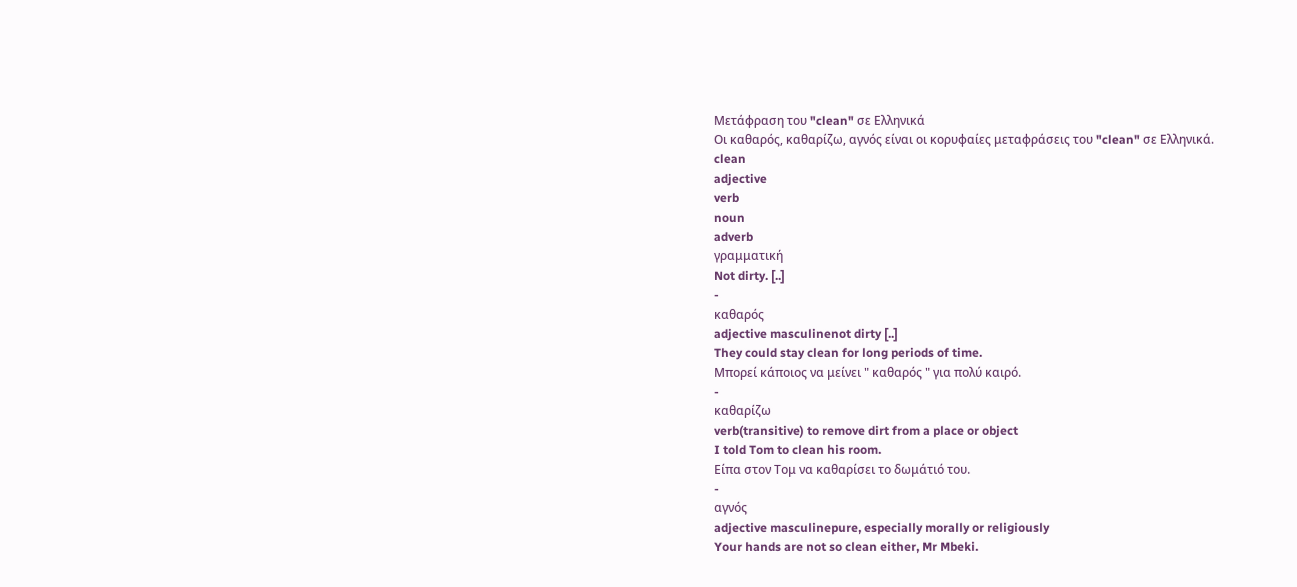Μετάφραση του "clean" σε Ελληνικά
Οι καθαρός, καθαρίζω, αγνός είναι οι κορυφαίες μεταφράσεις του "clean" σε Ελληνικά.
clean
adjective
verb
noun
adverb
γραμματική
Not dirty. [..]
-
καθαρός
adjective masculinenot dirty [..]
They could stay clean for long periods of time.
Μπορεί κάποιος να μείνει " καθαρός " για πολύ καιρό.
-
καθαρίζω
verb(transitive) to remove dirt from a place or object
I told Tom to clean his room.
Είπα στον Τομ να καθαρίσει το δωμάτιό του.
-
αγνός
adjective masculinepure, especially morally or religiously
Your hands are not so clean either, Mr Mbeki.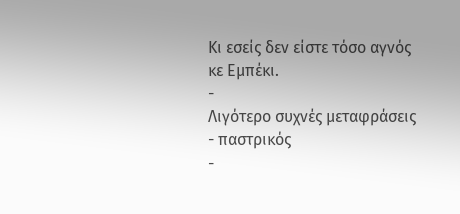Κι εσείς δεν είστε τόσο αγνός κε Εμπέκι.
-
Λιγότερο συχνές μεταφράσεις
- παστρικός
-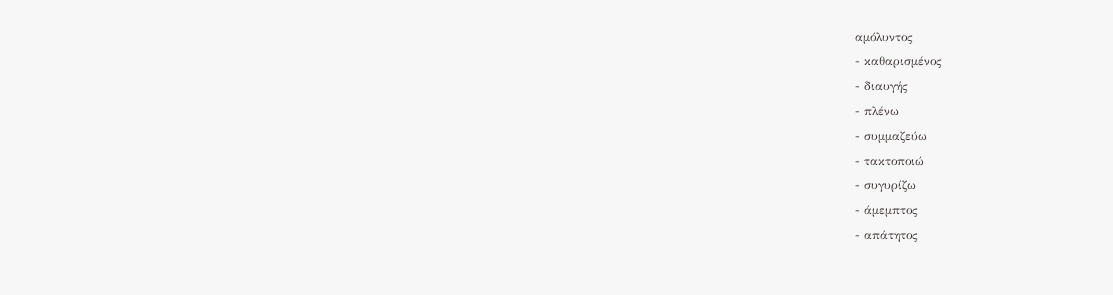αμόλυντος
- καθαρισμένος
- διαυγής
- πλένω
- συμμαζεύω
- τακτοποιώ
- συγυρίζω
- άμεμπτος
- απάτητος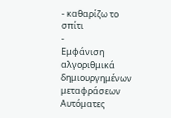- καθαρίζω το σπίτι
-
Εμφάνιση αλγοριθμικά δημιουργημένων μεταφράσεων
Αυτόματες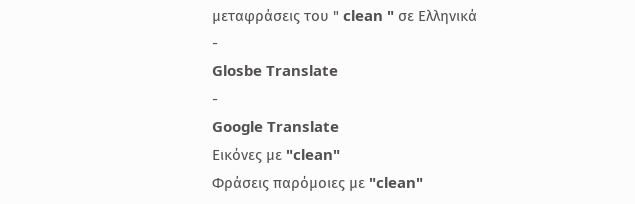μεταφράσεις του " clean " σε Ελληνικά
-
Glosbe Translate
-
Google Translate
Εικόνες με "clean"
Φράσεις παρόμοιες με "clean"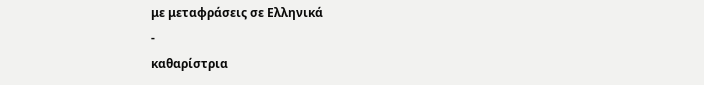με μεταφράσεις σε Ελληνικά
-
καθαρίστρια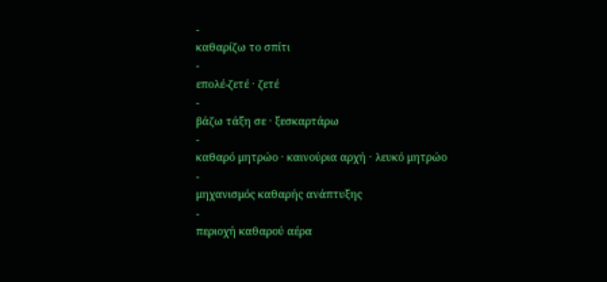-
καθαρίζω το σπίτι
-
επολέ-ζετέ · ζετέ
-
βάζω τάξη σε · ξεσκαρτάρω
-
καθαρό μητρώο · καινούρια αρχή · λευκό μητρώο
-
μηχανισμός καθαρής ανάπτυξης
-
περιοχή καθαρού αέρα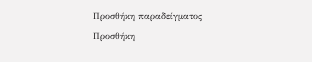Προσθήκη παραδείγματος
Προσθήκη